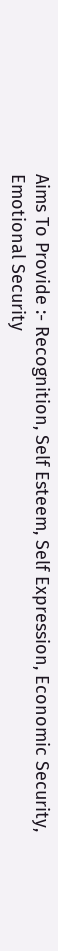Aims To Provide :- Recognition, Self Esteem, Self Expression, Economic Security, Emotional Security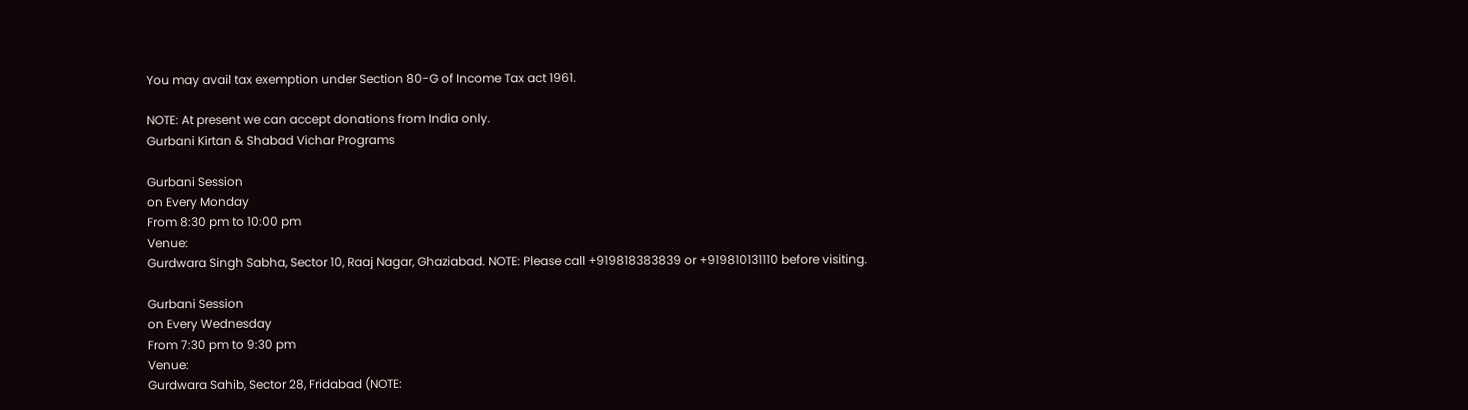You may avail tax exemption under Section 80-G of Income Tax act 1961.

NOTE: At present we can accept donations from India only.
Gurbani Kirtan & Shabad Vichar Programs

Gurbani Session
on Every Monday
From 8:30 pm to 10:00 pm
Venue:
Gurdwara Singh Sabha, Sector 10, Raaj Nagar, Ghaziabad. NOTE: Please call +919818383839 or +919810131110 before visiting.

Gurbani Session
on Every Wednesday
From 7:30 pm to 9:30 pm
Venue:
Gurdwara Sahib, Sector 28, Fridabad (NOTE: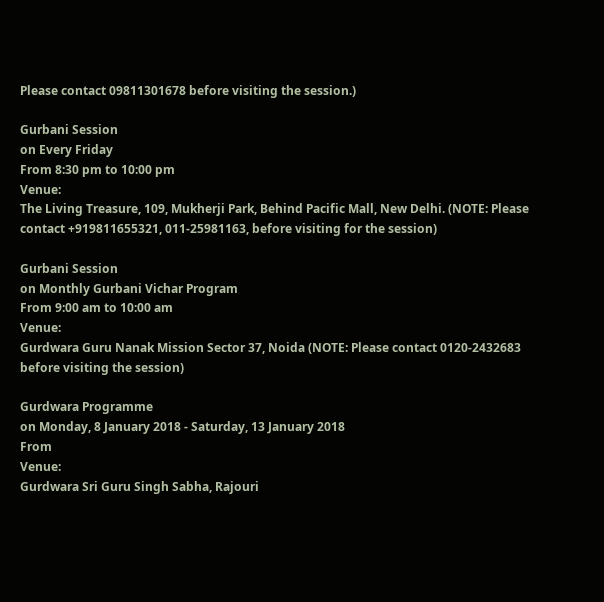Please contact 09811301678 before visiting the session.)

Gurbani Session
on Every Friday
From 8:30 pm to 10:00 pm
Venue:
The Living Treasure, 109, Mukherji Park, Behind Pacific Mall, New Delhi. (NOTE: Please contact +919811655321, 011-25981163, before visiting for the session)

Gurbani Session
on Monthly Gurbani Vichar Program
From 9:00 am to 10:00 am
Venue:
Gurdwara Guru Nanak Mission Sector 37, Noida (NOTE: Please contact 0120-2432683 before visiting the session)

Gurdwara Programme
on Monday, 8 January 2018 - Saturday, 13 January 2018
From
Venue:
Gurdwara Sri Guru Singh Sabha, Rajouri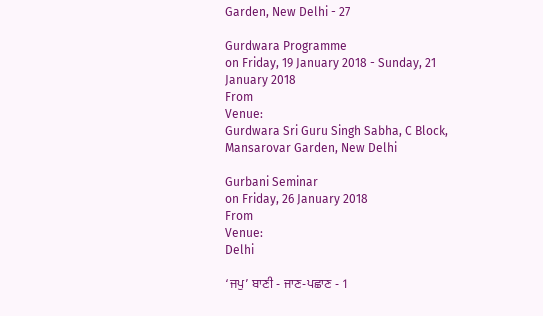Garden, New Delhi - 27

Gurdwara Programme
on Friday, 19 January 2018 - Sunday, 21 January 2018
From
Venue:
Gurdwara Sri Guru Singh Sabha, C Block, Mansarovar Garden, New Delhi

Gurbani Seminar
on Friday, 26 January 2018
From
Venue:
Delhi

‘ਜਪੁ’ ਬਾਣੀ - ਜਾਣ-ਪਛਾਣ - 1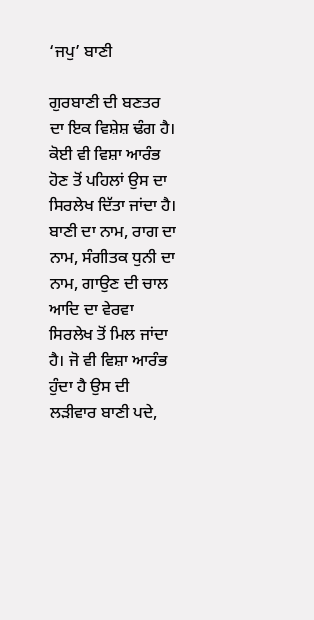‘ਜਪੁ’ ਬਾਣੀ

ਗੁਰਬਾਣੀ ਦੀ ਬਣਤਰ ਦਾ ਇਕ ਵਿਸ਼ੇਸ਼ ਢੰਗ ਹੈ। ਕੋਈ ਵੀ ਵਿਸ਼ਾ ਆਰੰਭ ਹੋਣ ਤੋਂ ਪਹਿਲਾਂ ਉਸ ਦਾ ਸਿਰਲੇਖ ਦਿੱਤਾ ਜਾਂਦਾ ਹੈ। ਬਾਣੀ ਦਾ ਨਾਮ, ਰਾਗ ਦਾ ਨਾਮ, ਸੰਗੀਤਕ ਧੁਨੀ ਦਾ ਨਾਮ, ਗਾਉਣ ਦੀ ਚਾਲ ਆਦਿ ਦਾ ਵੇਰਵਾ ਸਿਰਲੇਖ ਤੋਂ ਮਿਲ ਜਾਂਦਾ ਹੈ। ਜੋ ਵੀ ਵਿਸ਼ਾ ਆਰੰਭ ਹੁੰਦਾ ਹੈ ਉਸ ਦੀ ਲੜੀਵਾਰ ਬਾਣੀ ਪਦੇ,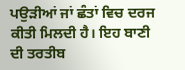ਪਉੜੀਆਂ ਜਾਂ ਛੰਤਾਂ ਵਿਚ ਦਰਜ ਕੀਤੀ ਮਿਲਦੀ ਹੈ। ਇਹ ਬਾਣੀ ਦੀ ਤਰਤੀਬ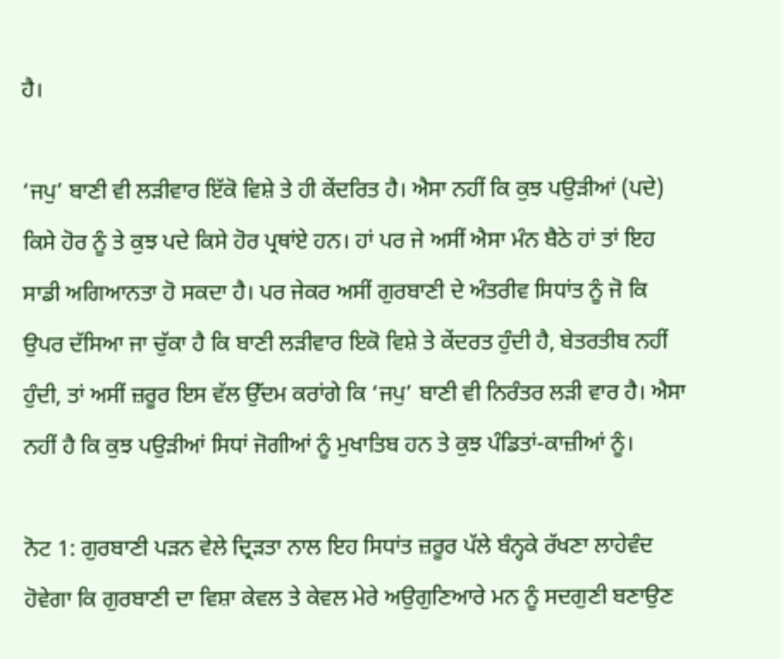ਹੈ।

‘ਜਪੁ’ ਬਾਣੀ ਵੀ ਲੜੀਵਾਰ ਇੱਕੋ ਵਿਸ਼ੇ ਤੇ ਹੀ ਕੇਂਦਰਿਤ ਹੈ। ਐਸਾ ਨਹੀਂ ਕਿ ਕੁਝ ਪਉੜੀਆਂ (ਪਦੇ) ਕਿਸੇ ਹੋਰ ਨੂੰ ਤੇ ਕੁਝ ਪਦੇ ਕਿਸੇ ਹੋਰ ਪ੍ਰਥਾਂਏ ਹਨ। ਹਾਂ ਪਰ ਜੇ ਅਸੀਂ ਐਸਾ ਮੰਨ ਬੈਠੇ ਹਾਂ ਤਾਂ ਇਹ ਸਾਡੀ ਅਗਿਆਨਤਾ ਹੋ ਸਕਦਾ ਹੈ। ਪਰ ਜੇਕਰ ਅਸੀਂ ਗੁਰਬਾਣੀ ਦੇ ਅੰਤਰੀਵ ਸਿਧਾਂਤ ਨੂੰ ਜੋ ਕਿ ਉਪਰ ਦੱਸਿਆ ਜਾ ਚੁੱਕਾ ਹੈ ਕਿ ਬਾਣੀ ਲੜੀਵਾਰ ਇਕੋ ਵਿਸ਼ੇ ਤੇ ਕੇਂਦਰਤ ਹੁੰਦੀ ਹੈ, ਬੇਤਰਤੀਬ ਨਹੀਂ ਹੁੰਦੀ, ਤਾਂ ਅਸੀਂ ਜ਼ਰੂਰ ਇਸ ਵੱਲ ਉੱਦਮ ਕਰਾਂਗੇ ਕਿ ‘ਜਪੁ’ ਬਾਣੀ ਵੀ ਨਿਰੰਤਰ ਲੜੀ ਵਾਰ ਹੈ। ਐਸਾ ਨਹੀਂ ਹੈ ਕਿ ਕੁਝ ਪਉੜੀਆਂ ਸਿਧਾਂ ਜੋਗੀਆਂ ਨੂੰ ਮੁਖਾਤਿਬ ਹਨ ਤੇ ਕੁਝ ਪੰਡਿਤਾਂ-ਕਾਜ਼ੀਆਂ ਨੂੰ।

ਨੋਟ 1: ਗੁਰਬਾਣੀ ਪੜਨ ਵੇਲੇ ਦ੍ਰਿੜਤਾ ਨਾਲ ਇਹ ਸਿਧਾਂਤ ਜ਼ਰੂਰ ਪੱਲੇ ਬੰਨ੍ਹਕੇ ਰੱਖਣਾ ਲਾਹੇਵੰਦ ਹੋਵੇਗਾ ਕਿ ਗੁਰਬਾਣੀ ਦਾ ਵਿਸ਼ਾ ਕੇਵਲ ਤੇ ਕੇਵਲ ਮੇਰੇ ਅਉਗੁਣਿਆਰੇ ਮਨ ਨੂੰ ਸਦਗੁਣੀ ਬਣਾਉਣ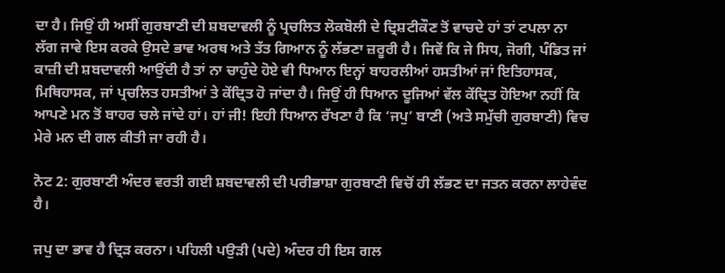ਦਾ ਹੈ। ਜਿਉਂ ਹੀ ਅਸੀਂ ਗੁਰਬਾਣੀ ਦੀ ਸ਼ਬਦਾਵਲੀ ਨੂੰ ਪ੍ਰਚਲਿਤ ਲੋਕਬੋਲੀ ਦੇ ਦ੍ਰਿਸ਼ਟੀਕੌਣ ਤੋਂ ਵਾਚਦੇ ਹਾਂ ਤਾਂ ਟਪਲਾ ਨਾ ਲੱਗ ਜਾਵੇ ਇਸ ਕਰਕੇ ਉਸਦੇ ਭਾਵ ਅਰਥ ਅਤੇ ਤੱਤ ਗਿਆਨ ਨੂੰ ਲੱਭਣਾ ਜ਼ਰੂਰੀ ਹੈ। ਜਿਵੇਂ ਕਿ ਜੇ ਸਿਧ, ਜੋਗੀ, ਪੰਡਿਤ ਜਾਂ ਕਾਜ਼ੀ ਦੀ ਸ਼ਬਦਾਵਲੀ ਆਉਂਦੀ ਹੈ ਤਾਂ ਨਾ ਚਾਹੁੰਦੇ ਹੋਏ ਵੀ ਧਿਆਨ ਇਨ੍ਹਾਂ ਬਾਹਰਲੀਆਂ ਹਸਤੀਆਂ ਜਾਂ ਇਤਿਹਾਸਕ, ਮਿਥਿਹਾਸਕ, ਜਾਂ ਪ੍ਰਚਲਿਤ ਹਸਤੀਆਂ ਤੇ ਕੇਂਦ੍ਰਿਤ ਹੋ ਜਾਂਦਾ ਹੈ। ਜਿਉਂ ਹੀ ਧਿਆਨ ਦੂਜਿਆਂ ਵੱਲ ਕੇਂਦ੍ਰਿਤ ਹੋਇਆ ਨਹੀਂ ਕਿ ਆਪਣੇ ਮਨ ਤੋਂ ਬਾਹਰ ਚਲੇ ਜਾਂਦੇ ਹਾਂ। ਹਾਂ ਜੀ! ਇਹੀ ਧਿਆਨ ਰੱਖਣਾ ਹੈ ਕਿ ‘ਜਪੁ’ ਬਾਣੀ (ਅਤੇ ਸਮੁੱਚੀ ਗੁਰਬਾਣੀ) ਵਿਚ ਮੇਰੇ ਮਨ ਦੀ ਗਲ ਕੀਤੀ ਜਾ ਰਹੀ ਹੈ।

ਨੋਟ 2: ਗੁਰਬਾਣੀ ਅੰਦਰ ਵਰਤੀ ਗਈ ਸ਼ਬਦਾਵਲੀ ਦੀ ਪਰੀਭਾਸ਼ਾ ਗੁਰਬਾਣੀ ਵਿਚੋਂ ਹੀ ਲੱਭਣ ਦਾ ਜਤਨ ਕਰਨਾ ਲਾਹੇਵੰਦ ਹੈ।

ਜਪੁ ਦਾ ਭਾਵ ਹੈ ਦ੍ਰਿੜ ਕਰਨਾ। ਪਹਿਲੀ ਪਉੜੀ (ਪਦੇ) ਅੰਦਰ ਹੀ ਇਸ ਗਲ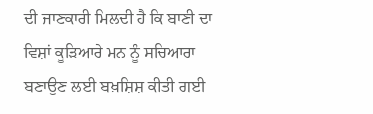ਦੀ ਜਾਣਕਾਰੀ ਮਿਲਦੀ ਹੈ ਕਿ ਬਾਣੀ ਦਾ ਵਿਸ਼ਾਂ ਕੂੜਿਆਰੇ ਮਨ ਨੂੰ ਸਚਿਆਰਾ ਬਣਾਉਣ ਲਈ ਬਖ਼ਸ਼ਿਸ਼ ਕੀਤੀ ਗਈ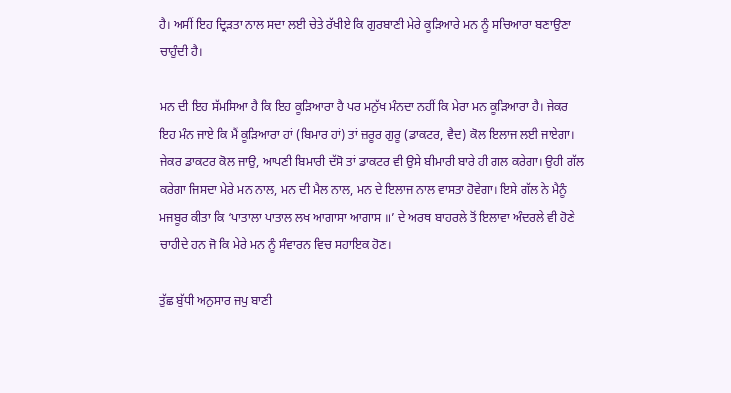ਹੈ। ਅਸੀਂ ਇਹ ਦ੍ਰਿੜਤਾ ਨਾਲ ਸਦਾ ਲਈ ਚੇਤੇ ਰੱਖੀਏ ਕਿ ਗੁਰਬਾਣੀ ਮੇਰੇ ਕੂੜਿਆਰੇ ਮਨ ਨੂੰ ਸਚਿਆਰਾ ਬਣਾਉਣਾ ਚਾਹੁੰਦੀ ਹੈ।

ਮਨ ਦੀ ਇਹ ਸੱਮਸਿਆ ਹੈ ਕਿ ਇਹ ਕੂੜਿਆਰਾ ਹੈ ਪਰ ਮਨੁੱਖ ਮੰਨਦਾ ਨਹੀਂ ਕਿ ਮੇਰਾ ਮਨ ਕੂੜਿਆਰਾ ਹੈ। ਜੇਕਰ ਇਹ ਮੰਨ ਜਾਏ ਕਿ ਮੈਂ ਕੂੜਿਆਰਾ ਹਾਂ (ਬਿਮਾਰ ਹਾਂ) ਤਾਂ ਜ਼ਰੂਰ ਗੁਰੂ (ਡਾਕਟਰ, ਵੈਦ) ਕੋਲ ਇਲਾਜ ਲਈ ਜਾਏਗਾ। ਜੇਕਰ ਡਾਕਟਰ ਕੋਲ ਜਾਉ, ਆਪਣੀ ਬਿਮਾਰੀ ਦੱਸੋ ਤਾਂ ਡਾਕਟਰ ਵੀ ਉਸੇ ਬੀਮਾਰੀ ਬਾਰੇ ਹੀ ਗਲ ਕਰੇਗਾ। ਉਹੀ ਗੱਲ ਕਰੇਗਾ ਜਿਸਦਾ ਮੇਰੇ ਮਨ ਨਾਲ, ਮਨ ਦੀ ਮੈਲ ਨਾਲ, ਮਨ ਦੇ ਇਲਾਜ ਨਾਲ ਵਾਸਤਾ ਹੋਵੇਗਾ। ਇਸੇ ਗੱਲ ਨੇ ਮੈਨੂੰ ਮਜਬੂਰ ਕੀਤਾ ਕਿ ‘ਪਾਤਾਲਾ ਪਾਤਾਲ ਲਖ ਆਗਾਸਾ ਆਗਾਸ ॥’ ਦੇ ਅਰਥ ਬਾਹਰਲੇ ਤੋਂ ਇਲਾਵਾ ਅੰਦਰਲੇ ਵੀ ਹੋਣੇ ਚਾਹੀਦੇ ਹਨ ਜੋ ਕਿ ਮੇਰੇ ਮਨ ਨੂੰ ਸੰਵਾਰਨ ਵਿਚ ਸਹਾਇਕ ਹੋਣ।

ਤੁੱਛ ਬੁੱਧੀ ਅਨੁਸਾਰ ਜਪੁ ਬਾਣੀ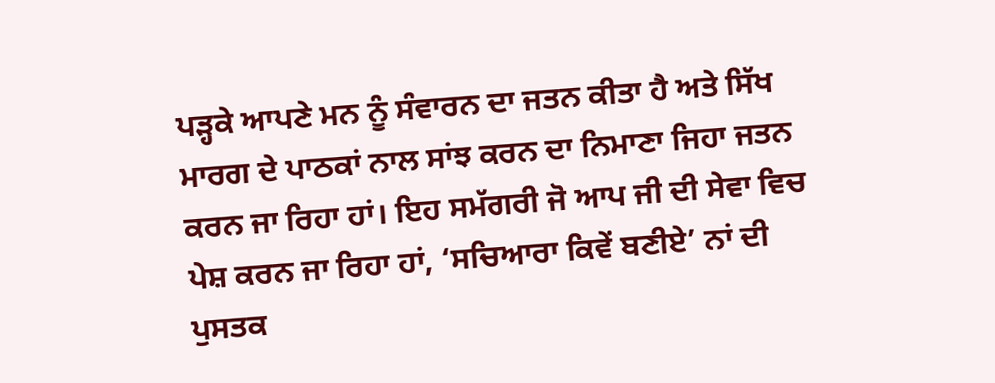ਪੜ੍ਹਕੇ ਆਪਣੇ ਮਨ ਨੂੰ ਸੰਵਾਰਨ ਦਾ ਜਤਨ ਕੀਤਾ ਹੈ ਅਤੇ ਸਿੱਖ ਮਾਰਗ ਦੇ ਪਾਠਕਾਂ ਨਾਲ ਸਾਂਝ ਕਰਨ ਦਾ ਨਿਮਾਣਾ ਜਿਹਾ ਜਤਨ ਕਰਨ ਜਾ ਰਿਹਾ ਹਾਂ। ਇਹ ਸਮੱਗਰੀ ਜੋ ਆਪ ਜੀ ਦੀ ਸੇਵਾ ਵਿਚ ਪੇਸ਼ ਕਰਨ ਜਾ ਰਿਹਾ ਹਾਂ, ‘ਸਚਿਆਰਾ ਕਿਵੇਂ ਬਣੀਏ’ ਨਾਂ ਦੀ ਪੁਸਤਕ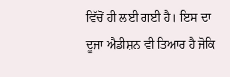ਵਿੱਚੋਂ ਹੀ ਲਈ ਗਈ ਹੈ। ਇਸ ਦਾ ਦੂਜਾ ਐਡੀਸ਼ਨ ਵੀ ਤਿਆਰ ਹੈ ਜੋਕਿ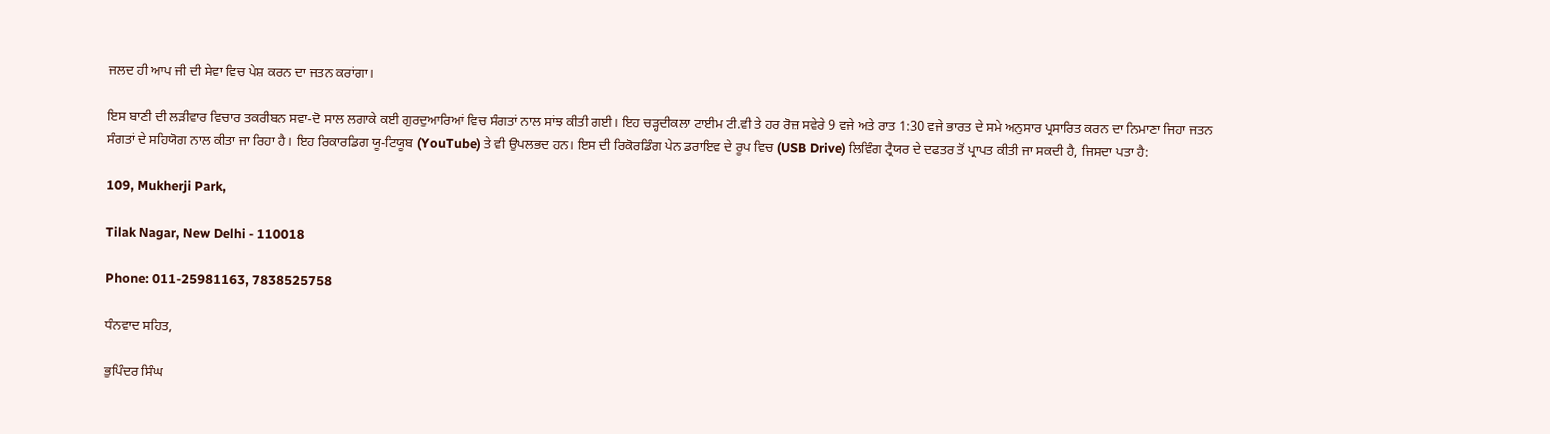ਜਲਦ ਹੀ ਆਪ ਜੀ ਦੀ ਸੇਵਾ ਵਿਚ ਪੇਸ਼ ਕਰਨ ਦਾ ਜਤਨ ਕਰਾਂਗਾ।

ਇਸ ਬਾਣੀ ਦੀ ਲੜੀਵਾਰ ਵਿਚਾਰ ਤਕਰੀਬਨ ਸਵਾ-ਦੋ ਸਾਲ ਲਗਾਕੇ ਕਈ ਗੁਰਦੁਆਰਿਆਂ ਵਿਚ ਸੰਗਤਾਂ ਨਾਲ ਸਾਂਝ ਕੀਤੀ ਗਈ। ਇਹ ਚੜ੍ਹਦੀਕਲਾ ਟਾਈਮ ਟੀ.ਵੀ ਤੇ ਹਰ ਰੋਜ਼ ਸਵੇਰੇ 9 ਵਜੇ ਅਤੇ ਰਾਤ 1:30 ਵਜੇ ਭਾਰਤ ਦੇ ਸਮੇ ਅਨੁਸਾਰ ਪ੍ਰਸਾਰਿਤ ਕਰਨ ਦਾ ਨਿਮਾਣਾ ਜਿਹਾ ਜਤਨ ਸੰਗਤਾਂ ਦੇ ਸਹਿਯੋਗ ਨਾਲ ਕੀਤਾ ਜਾ ਰਿਹਾ ਹੈ। ਇਹ ਰਿਕਾਰਡਿਗ ਯੂ-ਟਿਯੂਬ (YouTube) ਤੇ ਵੀ ਉਪਲਭਦ ਹਨ। ਇਸ ਦੀ ਰਿਕੋਰਡਿੰਗ ਪੇਨ ਡਰਾਇਵ ਦੇ ਰੂਪ ਵਿਚ (USB Drive) ਲਿਵਿੰਗ ਟ੍ਰੈਯਰ ਦੇ ਦਫਤਰ ਤੋਂ ਪ੍ਰਾਪਤ ਕੀਤੀ ਜਾ ਸਕਦੀ ਹੈ, ਜਿਸਦਾ ਪਤਾ ਹੈ:

109, Mukherji Park,

Tilak Nagar, New Delhi - 110018

Phone: 011-25981163, 7838525758

ਧੰਨਵਾਦ ਸਹਿਤ,

ਭੁਪਿੰਦਰ ਸਿੰਘ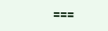===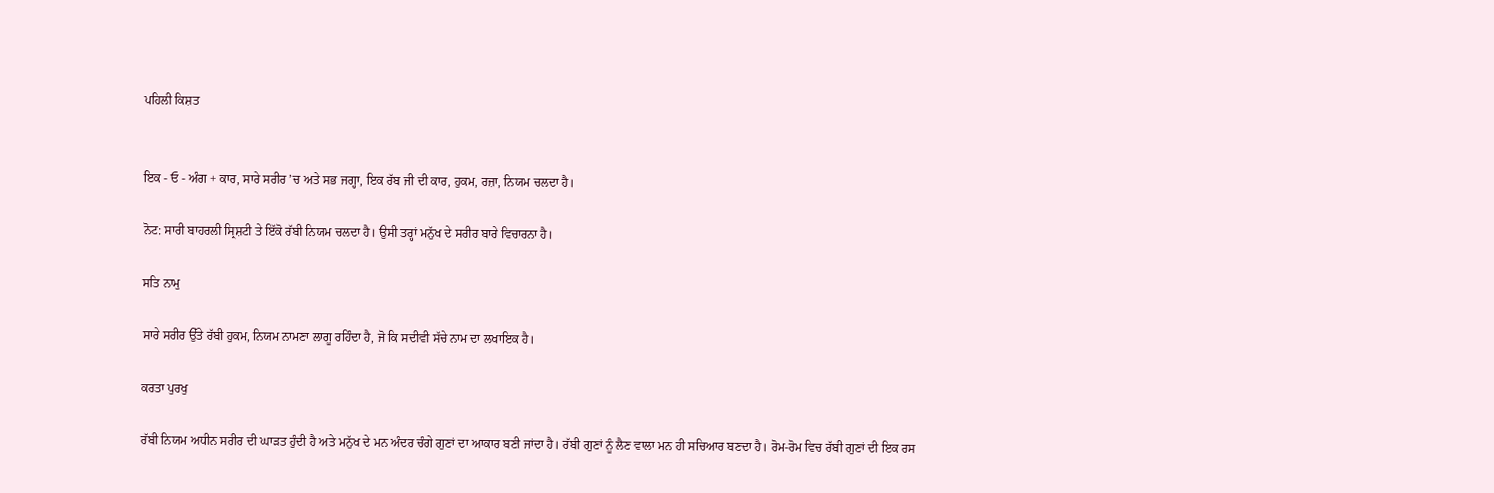ਪਹਿਲੀ ਕਿਸ਼ਤ


ਇਕ - ਓ - ਅੰਗ + ਕਾਰ, ਸਾਰੇ ਸਰੀਰ ’ਚ ਅਤੇ ਸਭ ਜਗ੍ਹਾ, ਇਕ ਰੱਬ ਜੀ ਦੀ ਕਾਰ, ਹੁਕਮ, ਰਜ਼ਾ, ਨਿਯਮ ਚਲਦਾ ਹੈ।

ਨੋਟ: ਸਾਰੀ ਬਾਹਰਲੀ ਸ੍ਰਿਸ਼ਟੀ ਤੇ ਇੱਕੋ ਰੱਬੀ ਨਿਯਮ ਚਲਦਾ ਹੈ। ਉਸੀ ਤਰ੍ਹਾਂ ਮਨੁੱਖ ਦੇ ਸਰੀਰ ਬਾਰੇ ਵਿਚਾਰਨਾ ਹੈ।

ਸਤਿ ਨਾਮੁ

ਸਾਰੇ ਸਰੀਰ ਉੱਤੇ ਰੱਬੀ ਹੁਕਮ, ਨਿਯਮ ਨਾਮਣਾ ਲਾਗੂ ਰਹਿੰਦਾ ਹੈ, ਜੋ ਕਿ ਸਦੀਵੀ ਸੱਚੇ ਨਾਮ ਦਾ ਲਖਾਇਕ ਹੈ।

ਕਰਤਾ ਪੁਰਖੁ

ਰੱਬੀ ਨਿਯਮ ਅਧੀਨ ਸਰੀਰ ਦੀ ਘਾੜਤ ਹੁੰਦੀ ਹੈ ਅਤੇ ਮਨੁੱਖ ਦੇ ਮਨ ਅੰਦਰ ਚੰਗੇ ਗੁਣਾਂ ਦਾ ਆਕਾਰ ਬਣੀ ਜਾਂਦਾ ਹੈ। ਰੱਬੀ ਗੁਣਾਂ ਨੂੰ ਲੈਣ ਵਾਲਾ ਮਨ ਹੀ ਸਚਿਆਰ ਬਣਦਾ ਹੈ। ਰੋਮ-ਰੋਮ ਵਿਚ ਰੱਬੀ ਗੁਣਾਂ ਦੀ ਇਕ ਰਸ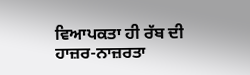ਵਿਆਪਕਤਾ ਹੀ ਰੱਬ ਦੀ ਹਾਜ਼ਰ-ਨਾਜ਼ਰਤਾ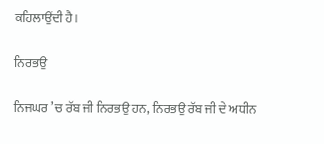ਕਹਿਲਾਉਂਦੀ ਹੈ।

ਨਿਰਭਉ

ਨਿਜਘਰ ’ਚ ਰੱਬ ਜੀ ਨਿਰਭਉ ਹਨ, ਨਿਰਭਉ ਰੱਬ ਜੀ ਦੇ ਅਧੀਨ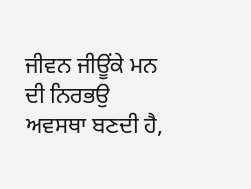ਜੀਵਨ ਜੀਊਂਕੇ ਮਨ ਦੀ ਨਿਰਭਉ ਅਵਸਥਾ ਬਣਦੀ ਹੈ,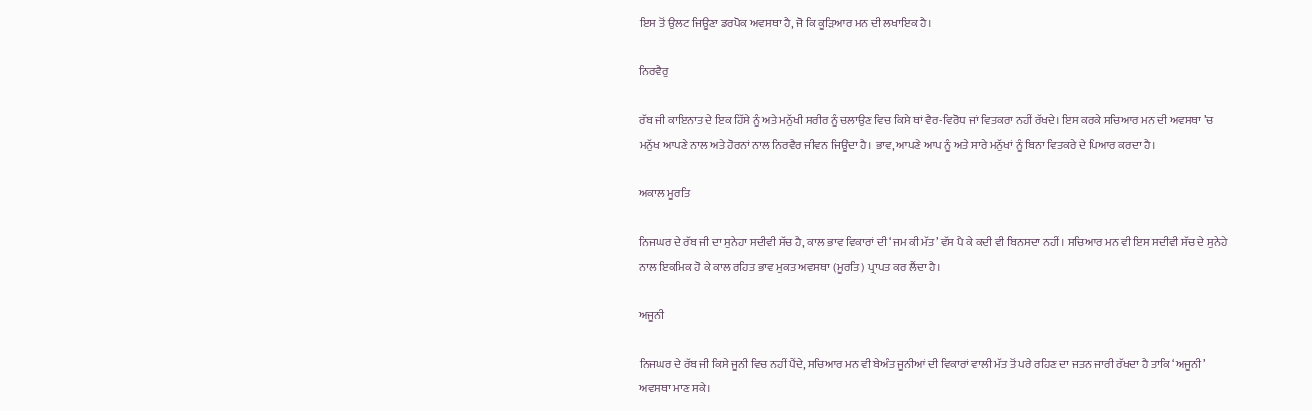ਇਸ ਤੋਂ ਉਲਟ ਜਿਊਣਾ ਡਰਪੋਕ ਅਵਸਥਾ ਹੈ, ਜੋ ਕਿ ਕੂੜਿਆਰ ਮਨ ਦੀ ਲਖਾਇਕ ਹੈ।

ਨਿਰਵੈਰੁ

ਰੱਬ ਜੀ ਕਾਇਨਾਤ ਦੇ ਇਕ ਹਿੱਸੇ ਨੂੰ ਅਤੇ ਮਨੁੱਖੀ ਸਰੀਰ ਨੂੰ ਚਲਾਉਣ ਵਿਚ ਕਿਸੇ ਥਾਂ ਵੈਰ-ਵਿਰੋਧ ਜਾਂ ਵਿਤਕਰਾ ਨਹੀਂ ਰੱਖਦੇ। ਇਸ ਕਰਕੇ ਸਚਿਆਰ ਮਨ ਦੀ ਅਵਸਥਾ ’ਚ ਮਨੁੱਖ ਆਪਣੇ ਨਾਲ ਅਤੇ ਹੋਰਨਾਂ ਨਾਲ ਨਿਰਵੈਰ ਜੀਵਨ ਜਿਊਂਦਾ ਹੈ। ਭਾਵ, ਆਪਣੇ ਆਪ ਨੂੰ ਅਤੇ ਸਾਰੇ ਮਨੁੱਖਾਂ ਨੂੰ ਬਿਨਾ ਵਿਤਕਰੇ ਦੇ ਪਿਆਰ ਕਰਦਾ ਹੈ।

ਅਕਾਲ ਮੂਰਤਿ

ਨਿਜਘਰ ਦੇ ਰੱਬ ਜੀ ਦਾ ਸੁਨੇਹਾ ਸਦੀਵੀ ਸੱਚ ਹੈ, ਕਾਲ ਭਾਵ ਵਿਕਾਰਾਂ ਦੀ ‘ਜਮ ਕੀ ਮੱਤ’ ਵੱਸ ਪੈ ਕੇ ਕਦੀ ਵੀ ਬਿਨਸਦਾ ਨਹੀਂ। ਸਚਿਆਰ ਮਨ ਵੀ ਇਸ ਸਦੀਵੀ ਸੱਚ ਦੇ ਸੁਨੇਹੇ ਨਾਲ ਇਕਮਿਕ ਹੋ ਕੇ ਕਾਲ ਰਹਿਤ ਭਾਵ ਮੁਕਤ ਅਵਸਥਾ (ਮੂਰਤਿ) ਪ੍ਰਾਪਤ ਕਰ ਲੈਂਦਾ ਹੈ।

ਅਜੂਨੀ

ਨਿਜਘਰ ਦੇ ਰੱਬ ਜੀ ਕਿਸੇ ਜੂਨੀ ਵਿਚ ਨਹੀਂ ਪੈਂਦੇ, ਸਚਿਆਰ ਮਨ ਵੀ ਬੇਅੰਤ ਜੂਨੀਆਂ ਦੀ ਵਿਕਾਰਾਂ ਵਾਲੀ ਮੱਤ ਤੋਂ ਪਰੇ ਰਹਿਣ ਦਾ ਜਤਨ ਜਾਰੀ ਰੱਖਦਾ ਹੈ ਤਾਕਿ ‘ਅਜੂਨੀ’ ਅਵਸਥਾ ਮਾਣ ਸਕੇ।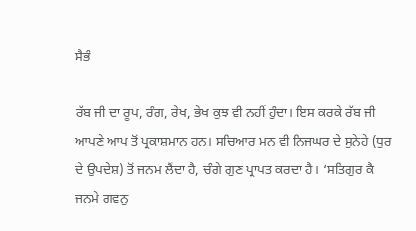ਸੈਭੰ

ਰੱਬ ਜੀ ਦਾ ਰੂਪ, ਰੰਗ, ਰੇਖ, ਭੇਖ ਕੁਝ ਵੀ ਨਹੀਂ ਹੁੰਦਾ। ਇਸ ਕਰਕੇ ਰੱਬ ਜੀ ਆਪਣੇ ਆਪ ਤੋਂ ਪ੍ਰਕਾਸ਼ਮਾਨ ਹਨ। ਸਚਿਆਰ ਮਨ ਵੀ ਨਿਜਘਰ ਦੇ ਸੁਨੇਹੇ (ਧੁਰ ਦੇ ਉਪਦੇਸ਼) ਤੋਂ ਜਨਮ ਲੈਂਦਾ ਹੈ, ਚੰਗੇ ਗੁਣ ਪ੍ਰਾਪਤ ਕਰਦਾ ਹੈ। ‘ਸਤਿਗੁਰ ਕੈ ਜਨਮੇ ਗਵਨੁ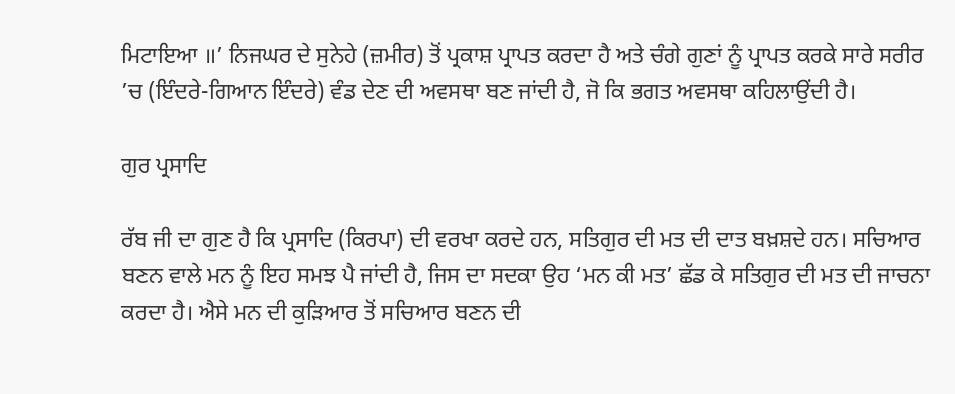ਮਿਟਾਇਆ ॥’ ਨਿਜਘਰ ਦੇ ਸੁਨੇਹੇ (ਜ਼ਮੀਰ) ਤੋਂ ਪ੍ਰਕਾਸ਼ ਪ੍ਰਾਪਤ ਕਰਦਾ ਹੈ ਅਤੇ ਚੰਗੇ ਗੁਣਾਂ ਨੂੰ ਪ੍ਰਾਪਤ ਕਰਕੇ ਸਾਰੇ ਸਰੀਰ ’ਚ (ਇੰਦਰੇ-ਗਿਆਨ ਇੰਦਰੇ) ਵੰਡ ਦੇਣ ਦੀ ਅਵਸਥਾ ਬਣ ਜਾਂਦੀ ਹੈ, ਜੋ ਕਿ ਭਗਤ ਅਵਸਥਾ ਕਹਿਲਾਉਂਦੀ ਹੈ।

ਗੁਰ ਪ੍ਰਸਾਦਿ

ਰੱਬ ਜੀ ਦਾ ਗੁਣ ਹੈ ਕਿ ਪ੍ਰਸਾਦਿ (ਕਿਰਪਾ) ਦੀ ਵਰਖਾ ਕਰਦੇ ਹਨ, ਸਤਿਗੁਰ ਦੀ ਮਤ ਦੀ ਦਾਤ ਬਖ਼ਸ਼ਦੇ ਹਨ। ਸਚਿਆਰ ਬਣਨ ਵਾਲੇ ਮਨ ਨੂੰ ਇਹ ਸਮਝ ਪੈ ਜਾਂਦੀ ਹੈ, ਜਿਸ ਦਾ ਸਦਕਾ ਉਹ ‘ਮਨ ਕੀ ਮਤ’ ਛੱਡ ਕੇ ਸਤਿਗੁਰ ਦੀ ਮਤ ਦੀ ਜਾਚਨਾ ਕਰਦਾ ਹੈ। ਐਸੇ ਮਨ ਦੀ ਕੁੜਿਆਰ ਤੋਂ ਸਚਿਆਰ ਬਣਨ ਦੀ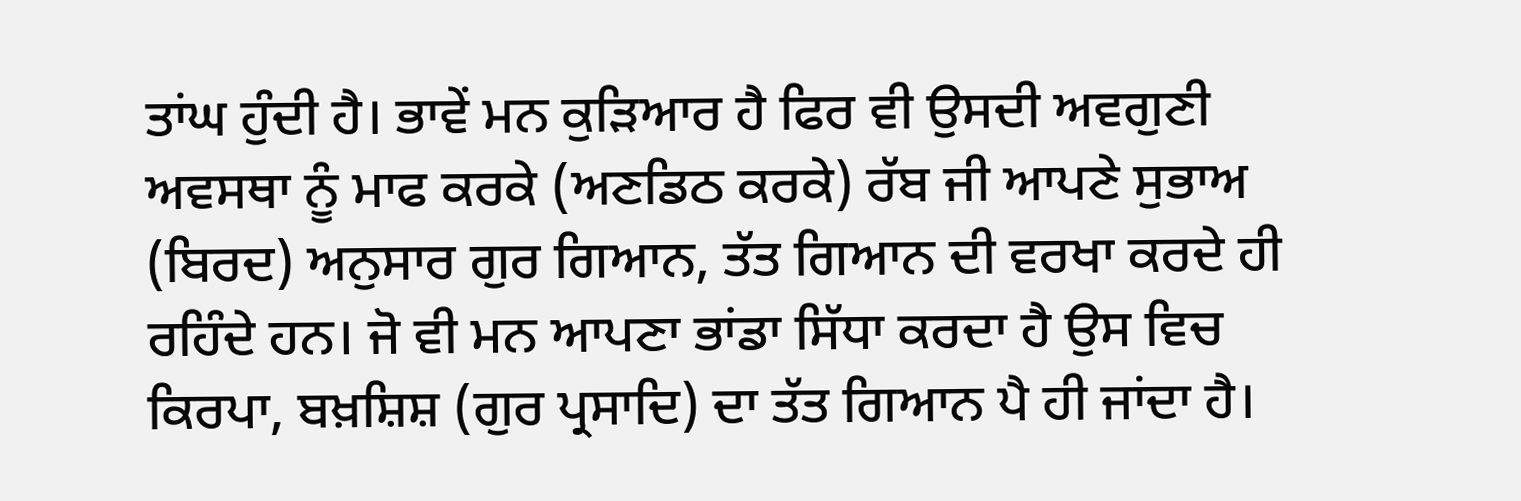ਤਾਂਘ ਹੁੰਦੀ ਹੈ। ਭਾਵੇਂ ਮਨ ਕੁੜਿਆਰ ਹੈ ਫਿਰ ਵੀ ਉਸਦੀ ਅਵਗੁਣੀ ਅਵਸਥਾ ਨੂੰ ਮਾਫ ਕਰਕੇ (ਅਣਡਿਠ ਕਰਕੇ) ਰੱਬ ਜੀ ਆਪਣੇ ਸੁਭਾਅ (ਬਿਰਦ) ਅਨੁਸਾਰ ਗੁਰ ਗਿਆਨ, ਤੱਤ ਗਿਆਨ ਦੀ ਵਰਖਾ ਕਰਦੇ ਹੀ ਰਹਿੰਦੇ ਹਨ। ਜੋ ਵੀ ਮਨ ਆਪਣਾ ਭਾਂਡਾ ਸਿੱਧਾ ਕਰਦਾ ਹੈ ਉਸ ਵਿਚ ਕਿਰਪਾ, ਬਖ਼ਸ਼ਿਸ਼ (ਗੁਰ ਪ੍ਰਸਾਦਿ) ਦਾ ਤੱਤ ਗਿਆਨ ਪੈ ਹੀ ਜਾਂਦਾ ਹੈ।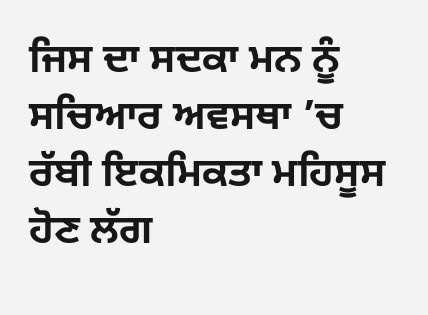ਜਿਸ ਦਾ ਸਦਕਾ ਮਨ ਨੂੰ ਸਚਿਆਰ ਅਵਸਥਾ ’ਚ ਰੱਬੀ ਇਕਮਿਕਤਾ ਮਹਿਸੂਸ ਹੋਣ ਲੱਗ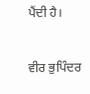ਪੈਂਦੀ ਹੈ।

ਵੀਰ ਭੁਪਿੰਦਰ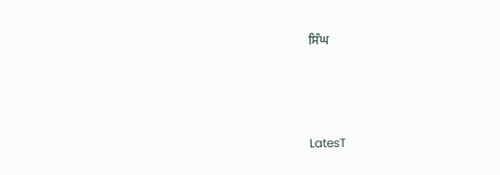ਸਿੰਘ



LatesT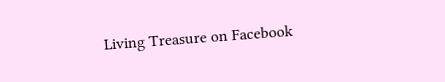Living Treasure on Facebook